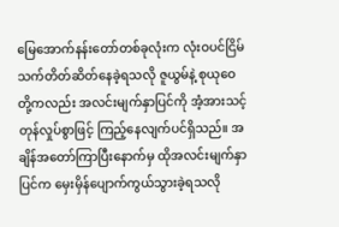မြေအောက်နန်းတော်တစ်ခုလုံးက လုံးဝပင်ငြိမ်သက်တိတ်ဆိတ်နေခဲ့ရသလို ဇူယွမ်နဲ့ စုယုဝေတို့ကလည်း အလင်းမျက်နှာပြင်ကို အံ့အားသင့်တုန်လှုပ်စွာဖြင့် ကြည့်နေလျက်ပင်ရှိသည်။ အချိန်အတော်ကြာပြီးနောက်မှ ထိုအလင်းမျက်နှာပြင်က မှေးမှိန်ပျောက်ကွယ်သွားခဲ့ရသလို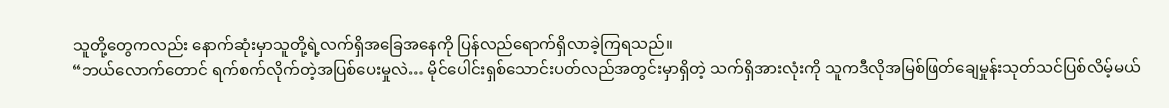သူတို့တွေကလည်း နောက်ဆုံးမှာသူတို့ရဲ့လက်ရှိအခြေအနေကို ပြန်လည်ရောက်ရှိလာခဲ့ကြရသည်။
“ဘယ်လောက်တောင် ရက်စက်လိုက်တဲ့အပြစ်ပေးမှုလဲ… မိုင်ပေါင်းရှစ်သောင်းပတ်လည်အတွင်းမှာရှိတဲ့ သက်ရှိအားလုံးကို သူကဒီလိုအမြစ်ဖြတ်ချေမှုန်းသုတ်သင်ပြစ်လိမ့်မယ်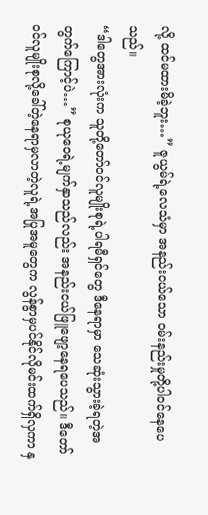လို့ ထင်မထားမိခဲ့ဘူး…” ဇူယွမ်ရဲ့လေသံမှာ အနည်းငယ်သော ဝမ်းနည်းမှုတို့ပါဝင်နေပေသည်။
“ဒါတွေအားလုံးက သူတို့တော်ဝင်လူမျိုးစုရဲ့ပါရမီရှင်တွေ ဒီနေရာမှာ သေဆုံးသွားခဲ့ရတဲ့အတွက်ကြောင့်ပဲ…” စုယုဝေရဲ့မျက်နှာသည်လည်း အနည်းငယ်ဖြူဖျော့နေရပေသည်။ ဒီတော်ဝင်လူမျိုးစုလို့ခေါ်တဲ့နေရာမှလာတဲ့လူရဲ့အပြုအမူတွေက လွန်စွာမှပင်နိုင်လိုမင်းထက်ရှိလှကာ နှ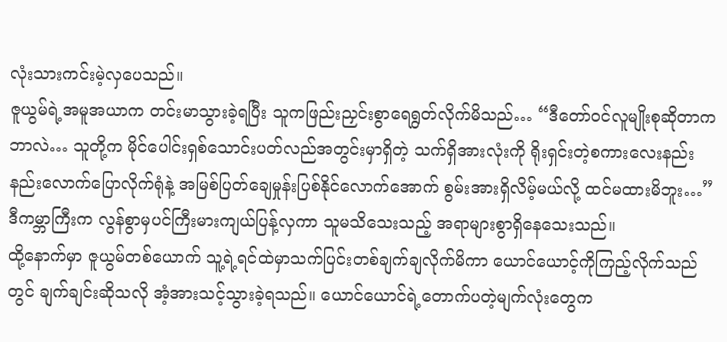လုံးသားကင်းမဲ့လှပေသည်။
ဇူယွမ်ရဲ့အမူအယာက တင်းမာသွားခဲ့ရပြီး သူကဖြည်းညှင်းစွာရေရွတ်လိုက်မိသည်… “ဒီတော်ဝင်လူမျိုးစုဆိုတာက ဘာလဲ… သူတို့က မိုင်ပေါင်းရှစ်သောင်းပတ်လည်အတွင်းမှာရှိတဲ့ သက်ရှိအားလုံးကို ရိုးရှင်းတဲ့စကားလေးနည်းနည်းလောက်ပြောလိုက်ရုံနဲ့ အမြစ်ပြတ်ချေမှုန်းပြစ်နိုင်လောက်အောက် စွမ်းအားရှိလိမ့်မယ်လို့ ထင်မထားမိဘူး…”
ဒီကမ္ဘာကြီးက လွန်စွာမှပင်ကြီးမားကျယ်ပြန့်လှကာ သူမသိသေးသည့် အရာများစွာရှိနေသေးသည်။
ထို့နောက်မှာ ဇူယွမ်တစ်ယောက် သူ့ရဲ့ရင်ထဲမှာသက်ပြင်းတစ်ချက်ချလိုက်မိကာ ယောင်ယောင့်ကိုကြည့်လိုက်သည်တွင် ချက်ချင်းဆိုသလို အံ့အားသင့်သွားခဲ့ရသည်။ ယောင်ယောင်ရဲ့တောက်ပတဲ့မျက်လုံးတွေက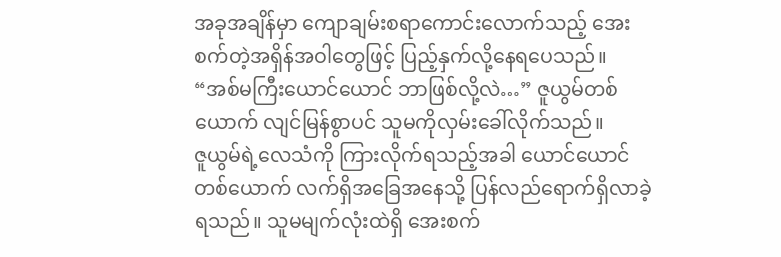အခုအချိန်မှာ ကျောချမ်းစရာကောင်းလောက်သည့် အေးစက်တဲ့အရှိန်အဝါတွေဖြင့် ပြည့်နှက်လို့နေရပေသည်။
“အစ်မကြီးယောင်ယောင် ဘာဖြစ်လို့လဲ…” ဇူယွမ်တစ်ယောက် လျင်မြန်စွာပင် သူမကိုလှမ်းခေါ်လိုက်သည်။
ဇူယွမ်ရဲ့လေသံကို ကြားလိုက်ရသည့်အခါ ယောင်ယောင်တစ်ယောက် လက်ရှိအခြေအနေသို့ ပြန်လည်ရောက်ရှိလာခဲ့ရသည်။ သူမမျက်လုံးထဲရှိ အေးစက်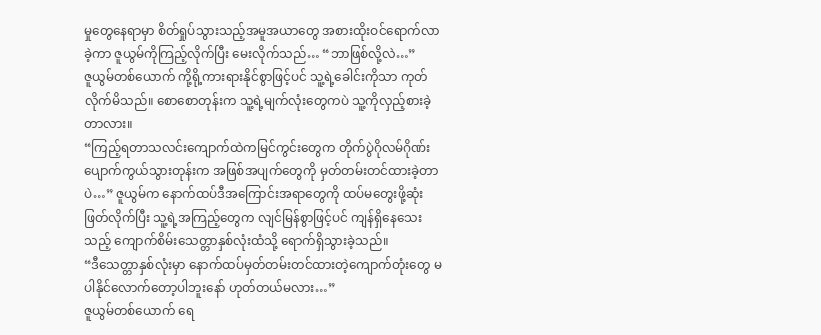မှုတွေနေရာမှာ စိတ်ရှုပ်သွားသည့်အမူအယာတွေ အစားထိုးဝင်ရောက်လာခဲ့ကာ ဇူယွမ်ကိုကြည့်လိုက်ပြီး မေးလိုက်သည်… “ဘာဖြစ်လို့လဲ…”
ဇူယွမ်တစ်ယောက် ကို့ရို့ကားရားနိုင်စွာဖြင့်ပင် သူ့ရဲ့ခေါင်းကိုသာ ကုတ်လိုက်မိသည်။ စောစောတုန်းက သူ့ရဲ့မျက်လုံးတွေကပဲ သူ့ကိုလှည့်စားခဲ့တာလား။
“ကြည့်ရတာသလင်းကျောက်ထဲကမြင်ကွင်းတွေက တိုက်ပွဲဂိုလမ်ဂိုဏ်းပျောက်ကွယ်သွားတုန်းက အဖြစ်အပျက်တွေကို မှတ်တမ်းတင်ထားခဲ့တာပဲ…” ဇူယွမ်က နောက်ထပ်ဒီအကြောင်းအရာတွေကို ထပ်မတွေးဖို့ဆုံးဖြတ်လိုက်ပြီး သူ့ရဲ့အကြည့်တွေက လျင်မြန်စွာဖြင့်ပင် ကျန်ရှိနေသေးသည့် ကျောက်စိမ်းသေတ္တာနှစ်လုံးထံသို့ ရောက်ရှိသွားခဲ့သည်။
“ဒီသေတ္တာနှစ်လုံးမှာ နောက်ထပ်မှတ်တမ်းတင်ထားတဲ့ကျောက်တုံးတွေ မပါနိုင်လောက်တော့ပါဘူးနော် ဟုတ်တယ်မလား…”
ဇူယွမ်တစ်ယောက် ရေ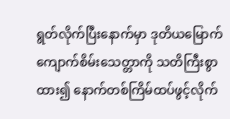ရွတ်လိုက်ပြီးနောက်မှာ ဒုတိယမြောက်ကျောက်စိမ်းသေတ္တာကို သတိကြီးစွာထား၍ နောက်တစ်ကြိမ်ထပ်ဖွင့်လိုက်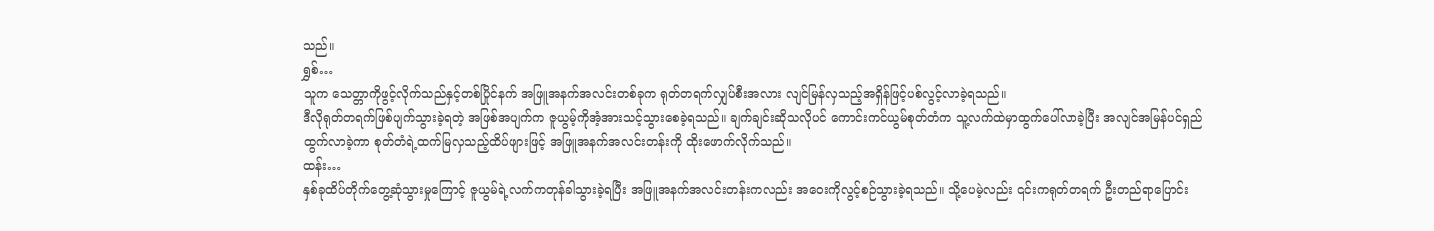သည်။
ရွှစ်…
သူက သေတ္တာကိုဖွင့်လိုက်သည်နှင့်တစ်ပြိုင်နက် အဖြူအနက်အလင်းတစ်ခုက ရုတ်တရက်လျှပ်စီးအလား လျင်မြန်လှသည့်အရှိန်ဖြင့်ပစ်လွင့်လာခဲ့ရသည်။
ဒီလိုရုတ်တရက်ဖြစ်ပျက်သွားခဲ့ရတဲ့ အဖြစ်အပျက်က ဇူယွမ့်ကိုအံ့အားသင့်သွားစေခဲ့ရသည်။ ချက်ချင်းဆိုသလိုပင် ကောင်းကင်ယွမ်စုတ်တံက သူ့လက်ထဲမှာထွက်ပေါ်လာခဲ့ပြီး အလျင်အမြန်ပင်ရှည်ထွက်လာခဲ့ကာ စုတ်တံရဲ့ထက်မြလှသည့်ထိပ်ဖျားဖြင့် အဖြူအနက်အလင်းတန်းကို ထိုးဖောက်လိုက်သည်။
ထန်း…
နှစ်ခုထိပ်တိုက်တွေ့ဆုံသွားမှုကြောင့် ဇူယွမ်ရဲ့လက်ကတုန်ခါသွားခဲ့ရပြီး အဖြူအနက်အလင်းတန်းကလည်း အဝေးကိုလွင့်စဉ်သွားခဲ့ရသည်။ သို့ပေမဲ့လည်း ၎င်းကရုတ်တရက် ဦးတည်ရာပြောင်း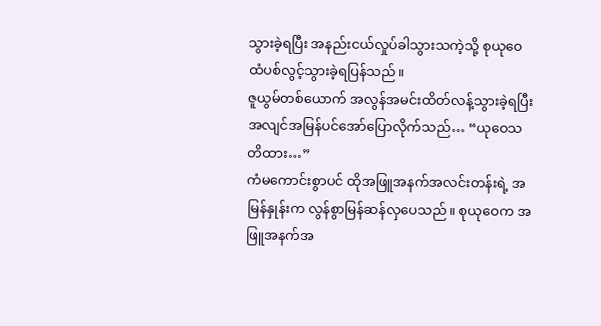သွားခဲ့ရပြီး အနည်းငယ်လှုပ်ခါသွားသကဲ့သို့ စုယုဝေထံပစ်လွင့်သွားခဲ့ရပြန်သည်။
ဇူယွမ်တစ်ယောက် အလွန်အမင်းထိတ်လန့်သွားခဲ့ရပြီး အလျင်အမြန်ပင်အော်ပြောလိုက်သည်… “ယုဝေသတိထား…”
ကံမကောင်းစွာပင် ထိုအဖြူအနက်အလင်းတန်းရဲ့ အမြန်နှုန်းက လွန်စွာမြန်ဆန်လှပေသည်။ စုယုဝေက အဖြူအနက်အ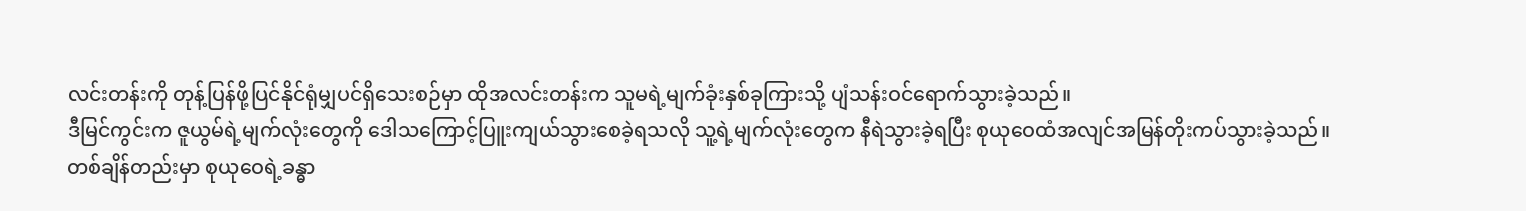လင်းတန်းကို တုန့်ပြန်ဖို့ပြင်နိုင်ရုံမျှပင်ရှိသေးစဉ်မှာ ထိုအလင်းတန်းက သူမရဲ့မျက်ခုံးနှစ်ခုကြားသို့ ပျံသန်းဝင်ရောက်သွားခဲ့သည်။
ဒီမြင်ကွင်းက ဇူယွမ်ရဲ့မျက်လုံးတွေကို ဒေါသကြောင့်ပြူးကျယ်သွားစေခဲ့ရသလို သူ့ရဲ့မျက်လုံးတွေက နီရဲသွားခဲ့ရပြီး စုယုဝေထံအလျင်အမြန်တိုးကပ်သွားခဲ့သည်။
တစ်ချိန်တည်းမှာ စုယုဝေရဲ့ခန္ဓာ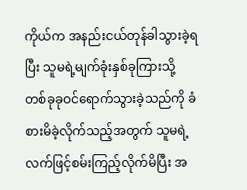ကိုယ်က အနည်းငယ်တုန်ခါသွားခဲ့ရပြီး သူမရဲ့မျက်ခုံးနှစ်ခုကြားသို့ တစ်ခုခုဝင်ရောက်သွားခဲ့သည်ကို ခံစားမိခဲ့လိုက်သည့်အတွက် သူမရဲ့လက်ဖြင့်စမ်းကြည့်လိုက်မိပြီး အ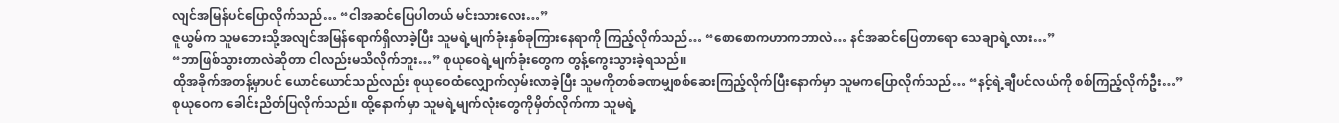လျင်အမြန်ပင်ပြောလိုက်သည်… “ငါအဆင်ပြေပါတယ် မင်းသားလေး…”
ဇူယွမ်က သူမဘေးသို့အလျင်အမြန်ရောက်ရှိလာခဲ့ပြီး သူမရဲ့မျက်ခုံးနှစ်ခုကြားနေရာကို ကြည့်လိုက်သည်… “စောစောကဟာကဘာလဲ… နင်အဆင်ပြေတာရော သေချာရဲ့လား…”
“ဘာဖြစ်သွားတာလဲဆိုတာ ငါလည်းမသိလိုက်ဘူး…” စုယုဝေရဲ့မျက်ခုံးတွေက တွန့်ကွေးသွားခဲ့ရသည်။
ထိုအခိုက်အတန့်မှာပင် ယောင်ယောင်သည်လည်း စုယုဝေထံလျှောက်လှမ်းလာခဲ့ပြီး သူမကိုတစ်ခဏမျှစစ်ဆေးကြည့်လိုက်ပြီးနောက်မှာ သူမကပြောလိုက်သည်… “နင့်ရဲ့ချီပင်လယ်ကို စစ်ကြည့်လိုက်ဦး…”
စုယုဝေက ခေါင်းညိတ်ပြလိုက်သည်။ ထို့နောက်မှာ သူမရဲ့မျက်လုံးတွေကိုမှိတ်လိုက်ကာ သူမရဲ့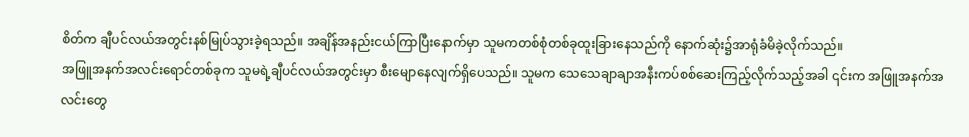စိတ်က ချီပင်လယ်အတွင်းနစ်မြုပ်သွားခဲ့ရသည်။ အချိန်အနည်းငယ်ကြာပြီးနောက်မှာ သူမကတစ်စုံတစ်ခုထူးခြားနေသည်ကို နောက်ဆုံး၌အာရုံခံမိခဲ့လိုက်သည်။
အဖြူအနက်အလင်းရောင်တစ်ခုက သူမရဲ့ချီပင်လယ်အတွင်းမှာ စီးမျောနေလျက်ရှိပေသည်။ သူမက သေသေချာချာအနီးကပ်စစ်ဆေးကြည့်လိုက်သည့်အခါ ၎င်းက အဖြူအနက်အလင်းတွေ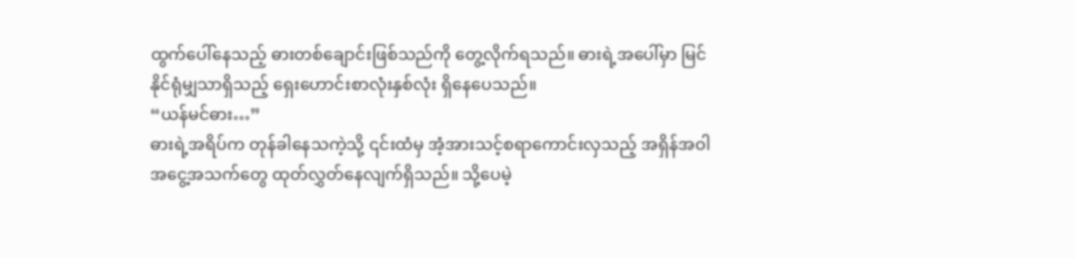ထွက်ပေါ်နေသည့် ဓားတစ်ချောင်းဖြစ်သည်ကို တွေ့လိုက်ရသည်။ ဓားရဲ့အပေါ်မှာ မြင်နိုင်ရုံမျှသာရှိသည့် ရှေးဟောင်းစာလုံးနှစ်လုံး ရှိနေပေသည်။
“ယန်မင်ဓား…”
ဓားရဲ့အရိပ်က တုန်ခါနေသကဲ့သို့ ၎င်းထံမှ အံ့အားသင့်စရာကောင်းလှသည့် အရှိန်အဝါအငွေ့အသက်တွေ ထုတ်လွှတ်နေလျက်ရှိသည်။ သို့ပေမဲ့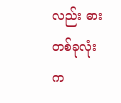လည်း ဓားတစ်ခုလုံးက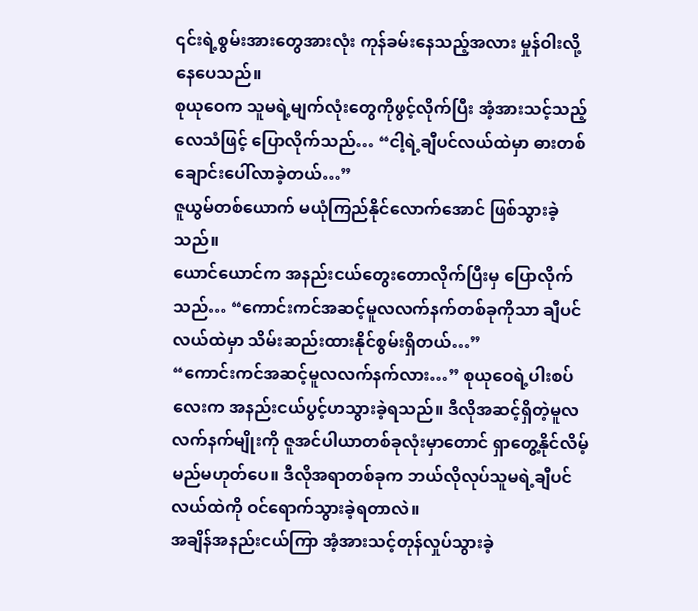၎င်းရဲ့စွမ်းအားတွေအားလုံး ကုန်ခမ်းနေသည့်အလား မှုန်ဝါးလို့နေပေသည်။
စုယုဝေက သူမရဲ့မျက်လုံးတွေကိုဖွင့်လိုက်ပြီး အံ့အားသင့်သည့်လေသံဖြင့် ပြောလိုက်သည်… “ငါ့ရဲ့ချီပင်လယ်ထဲမှာ ဓားတစ်ချောင်းပေါ်လာခဲ့တယ်…”
ဇူယွမ်တစ်ယောက် မယုံကြည်နိုင်လောက်အောင် ဖြစ်သွားခဲ့သည်။
ယောင်ယောင်က အနည်းငယ်တွေးတောလိုက်ပြီးမှ ပြောလိုက်သည်… “ကောင်းကင်အဆင့်မူလလက်နက်တစ်ခုကိုသာ ချီပင်လယ်ထဲမှာ သိမ်းဆည်းထားနိုင်စွမ်းရှိတယ်…”
“ကောင်းကင်အဆင့်မူလလက်နက်လား…” စုယုဝေရဲ့ပါးစပ်လေးက အနည်းငယ်ပွင့်ဟသွားခဲ့ရသည်။ ဒီလိုအဆင့်ရှိတဲ့မူလလက်နက်မျိုးကို ဇူအင်ပါယာတစ်ခုလုံးမှာတောင် ရှာတွေ့နိုင်လိမ့်မည်မဟုတ်ပေ။ ဒီလိုအရာတစ်ခုက ဘယ်လိုလုပ်သူမရဲ့ချီပင်လယ်ထဲကို ဝင်ရောက်သွားခဲ့ရတာလဲ။
အချိန်အနည်းငယ်ကြာ အံ့အားသင့်တုန်လှုပ်သွားခဲ့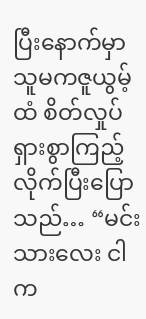ပြီးနောက်မှာ သူမကဇူယွမ့်ထံ စိတ်လှုပ်ရှားစွာကြည့်လိုက်ပြီးပြောသည်… “မင်းသားလေး ငါက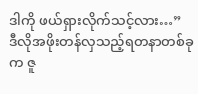ဒါကို ဖယ်ရှားလိုက်သင့်လား…”
ဒီလိုအဖိုးတန်လှသည့်ရတနာတစ်ခုက ဇူ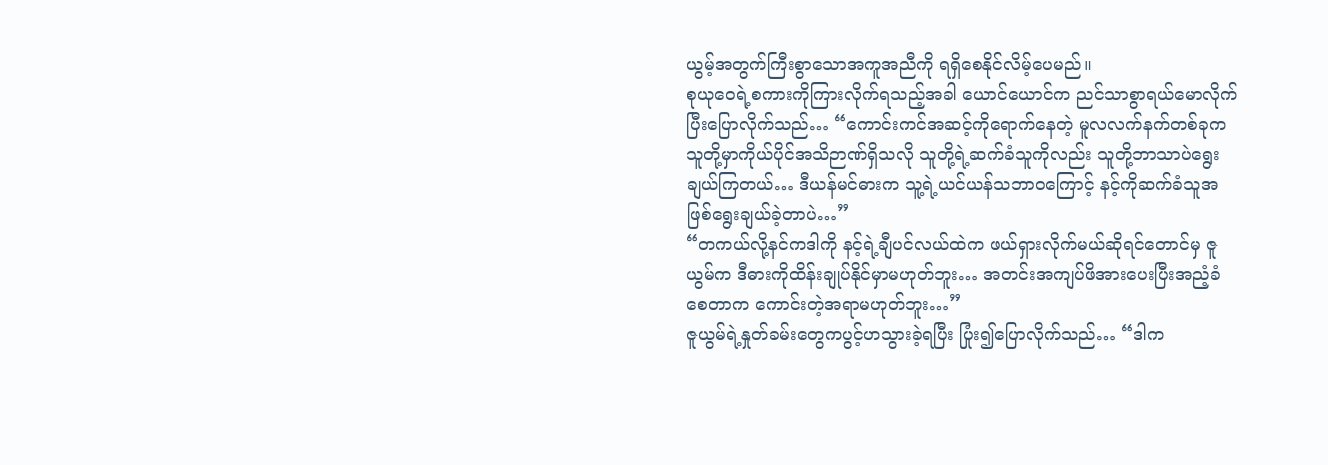ယွမ့်အတွက်ကြီးစွာသောအကူအညီကို ရရှိစေနိုင်လိမ့်ပေမည်။
စုယုဝေရဲ့စကားကိုကြားလိုက်ရသည့်အခါ ယောင်ယောင်က ညင်သာစွာရယ်မောလိုက်ပြီးပြောလိုက်သည်… “ကောင်းကင်အဆင့်ကိုရောက်နေတဲ့ မူလလက်နက်တစ်ခုက သူတို့မှာကိုယ်ပိုင်အသိဉာဏ်ရှိသလို သူတို့ရဲ့ဆက်ခံသူကိုလည်း သူတို့ဘာသာပဲရွေးချယ်ကြတယ်… ဒီယန်မင်ဓားက သူ့ရဲ့ယင်ယန်သဘာဝကြောင့် နင့်ကိုဆက်ခံသူအဖြစ်ရွေးချယ်ခဲ့တာပဲ…”
“တကယ်လို့နင်ကဒါကို နင့်ရဲ့ချီပင်လယ်ထဲက ဖယ်ရှားလိုက်မယ်ဆိုရင်တောင်မှ ဇူယွမ်က ဒီဓားကိုထိန်းချုပ်နိုင်မှာမဟုတ်ဘူး… အတင်းအကျပ်ဖိအားပေးပြီးအညံ့ခံစေတာက ကောင်းတဲ့အရာမဟုတ်ဘူး…”
ဇူယွမ်ရဲ့နှုတ်ခမ်းတွေကပွင့်ဟသွားခဲ့ရပြီး ပြုံး၍ပြောလိုက်သည်… “ဒါက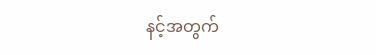နင့်အတွက်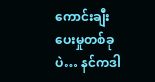ကောင်းချီးပေးမှုတစ်ခုပဲ… နင်ကဒါ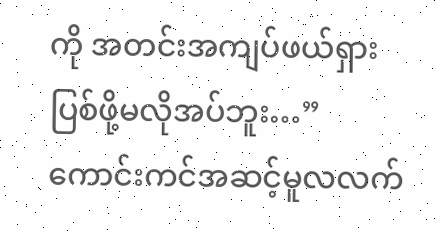ကို အတင်းအကျပ်ဖယ်ရှားပြစ်ဖို့မလိုအပ်ဘူး…”
ကောင်းကင်အဆင့်မူလလက်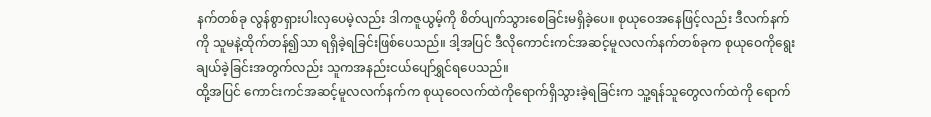နက်တစ်ခု လွန်စွာရှားပါးလှပေမဲ့လည်း ဒါကဇူယွမ့်ကို စိတ်ပျက်သွားစေခြင်းမရှိခဲ့ပေ။ စုယုဝေအနေဖြင့်လည်း ဒီလက်နက်ကို သူမနဲ့ထိုက်တန်၍သာ ရရှိခဲ့ရခြင်းဖြစ်ပေသည်။ ဒါ့အပြင် ဒီလိုကောင်းကင်အဆင့်မူလလက်နက်တစ်ခုက စုယုဝေကိုရွေးချယ်ခဲ့ခြင်းအတွက်လည်း သူကအနည်းငယ်ပျော်ရွှင်ရပေသည်။
ထို့အပြင် ကောင်းကင်အဆင့်မူလလက်နက်က စုယုဝေလက်ထဲကိုရောက်ရှိသွားခဲ့ရခြင်းက သူ့ရန်သူတွေလက်ထဲကို ရောက်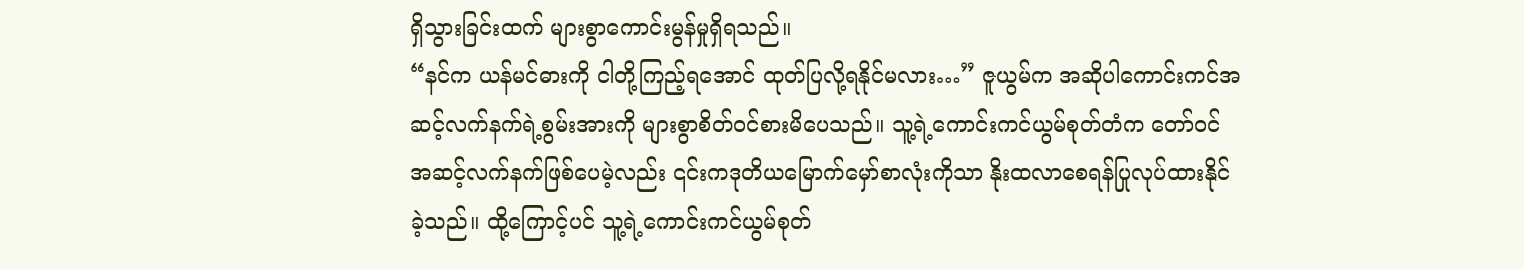ရှိသွားခြင်းထက် များစွာကောင်းမွန်မှုရှိရသည်။
“နင်က ယန်မင်ဓားကို ငါတို့ကြည့်ရအောင် ထုတ်ပြလို့ရနိုင်မလား…” ဇူယွမ်က အဆိုပါကောင်းကင်အဆင့်လက်နက်ရဲ့စွမ်းအားကို များစွာစိတ်ဝင်စားမိပေသည်။ သူ့ရဲ့ကောင်းကင်ယွမ်စုတ်တံက တော်ဝင်အဆင့်လက်နက်ဖြစ်ပေမဲ့လည်း ၎င်းကဒုတိယမြောက်မှော်စာလုံးကိုသာ နိုးထလာစေရန်ပြုလုပ်ထားနိုင်ခဲ့သည်။ ထို့ကြောင့်ပင် သူ့ရဲ့ကောင်းကင်ယွမ်စုတ်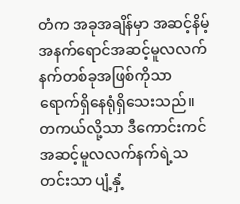တံက အခုအချိန်မှာ အဆင့်နိမ့်အနက်ရောင်အဆင့်မူလလက်နက်တစ်ခုအဖြစ်ကိုသာ ရောက်ရှိနေရုံရှိသေးသည်။
တကယ်လို့သာ ဒီကောင်းကင်အဆင့်မူလလက်နက်ရဲ့သတင်းသာ ပျံ့နှံ့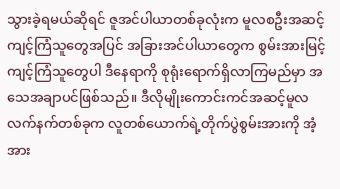သွားခဲ့ရမယ်ဆိုရင် ဇူအင်ပါယာတစ်ခုလုံးက မူလစဦးအဆင့်ကျင့်ကြံသူတွေအပြင် အခြားအင်ပါယာတွေက စွမ်းအားမြင့်ကျင့်ကြံသူတွေပါ ဒီနေရာကို စုရုံးရောက်ရှိလာကြမည်မှာ အသေအချာပင်ဖြစ်သည်။ ဒီလိုမျိုးကောင်းကင်အဆင့်မူလလက်နက်တစ်ခုက လူတစ်ယောက်ရဲ့တိုက်ပွဲစွမ်းအားကို အံ့အား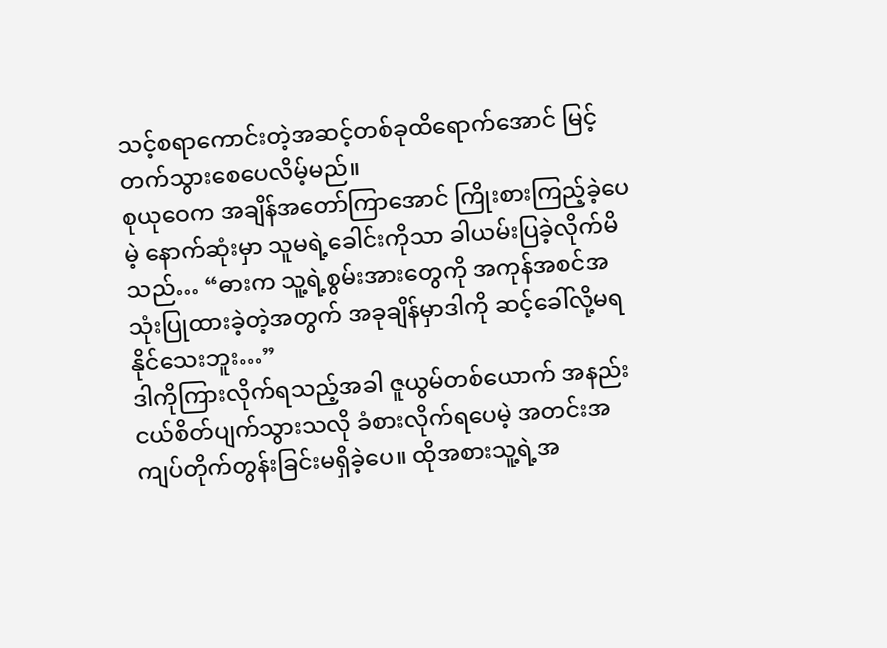သင့်စရာကောင်းတဲ့အဆင့်တစ်ခုထိရောက်အောင် မြင့်တက်သွားစေပေလိမ့်မည်။
စုယုဝေက အချိန်အတော်ကြာအောင် ကြိုးစားကြည့်ခဲ့ပေမဲ့ နောက်ဆုံးမှာ သူမရဲ့ခေါင်းကိုသာ ခါယမ်းပြခဲ့လိုက်မိသည်… “ဓားက သူ့ရဲ့စွမ်းအားတွေကို အကုန်အစင်အသုံးပြုထားခဲ့တဲ့အတွက် အခုချိန်မှာဒါကို ဆင့်ခေါ်လို့မရနိုင်သေးဘူး…”
ဒါကိုကြားလိုက်ရသည့်အခါ ဇူယွမ်တစ်ယောက် အနည်းငယ်စိတ်ပျက်သွားသလို ခံစားလိုက်ရပေမဲ့ အတင်းအကျပ်တိုက်တွန်းခြင်းမရှိခဲ့ပေ။ ထိုအစားသူ့ရဲ့အ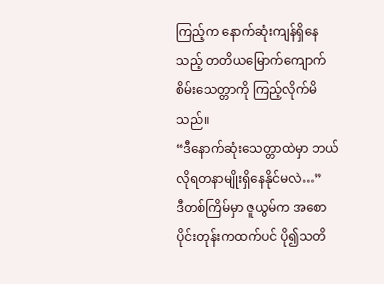ကြည့်က နောက်ဆုံးကျန်ရှိနေသည့် တတိယမြောက်ကျောက်စိမ်းသေတ္တာကို ကြည့်လိုက်မိသည်။
“ဒီနောက်ဆုံးသေတ္တာထဲမှာ ဘယ်လိုရတနာမျိုးရှိနေနိုင်မလဲ…”
ဒီတစ်ကြိမ်မှာ ဇူယွမ်က အစောပိုင်းတုန်းကထက်ပင် ပို၍သတိ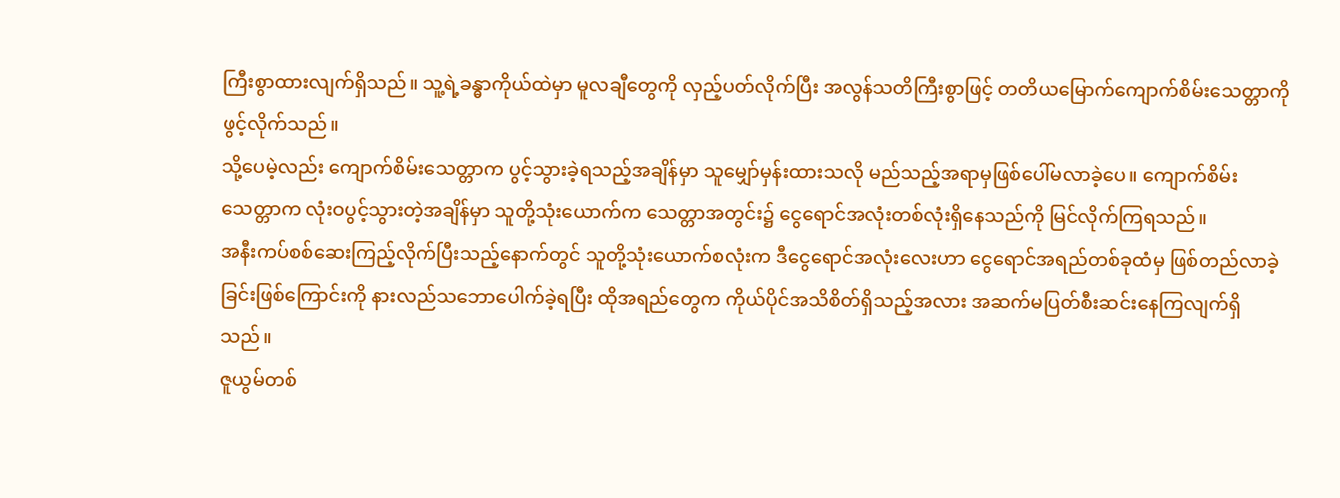ကြီးစွာထားလျက်ရှိသည်။ သူ့ရဲ့ခန္ဓာကိုယ်ထဲမှာ မူလချီတွေကို လှည့်ပတ်လိုက်ပြီး အလွန်သတိကြီးစွာဖြင့် တတိယမြောက်ကျောက်စိမ်းသေတ္တာကို ဖွင့်လိုက်သည်။
သို့ပေမဲ့လည်း ကျောက်စိမ်းသေတ္တာက ပွင့်သွားခဲ့ရသည့်အချိန်မှာ သူမျှော်မှန်းထားသလို မည်သည့်အရာမှဖြစ်ပေါ်မလာခဲ့ပေ။ ကျောက်စိမ်းသေတ္တာက လုံးဝပွင့်သွားတဲ့အချိန်မှာ သူတို့သုံးယောက်က သေတ္တာအတွင်း၌ ငွေရောင်အလုံးတစ်လုံးရှိနေသည်ကို မြင်လိုက်ကြရသည်။
အနီးကပ်စစ်ဆေးကြည့်လိုက်ပြီးသည့်နောက်တွင် သူတို့သုံးယောက်စလုံးက ဒီငွေရောင်အလုံးလေးဟာ ငွေရောင်အရည်တစ်ခုထံမှ ဖြစ်တည်လာခဲ့ခြင်းဖြစ်ကြောင်းကို နားလည်သဘောပေါက်ခဲ့ရပြီး ထိုအရည်တွေက ကိုယ်ပိုင်အသိစိတ်ရှိသည့်အလား အဆက်မပြတ်စီးဆင်းနေကြလျက်ရှိသည်။
ဇူယွမ်တစ်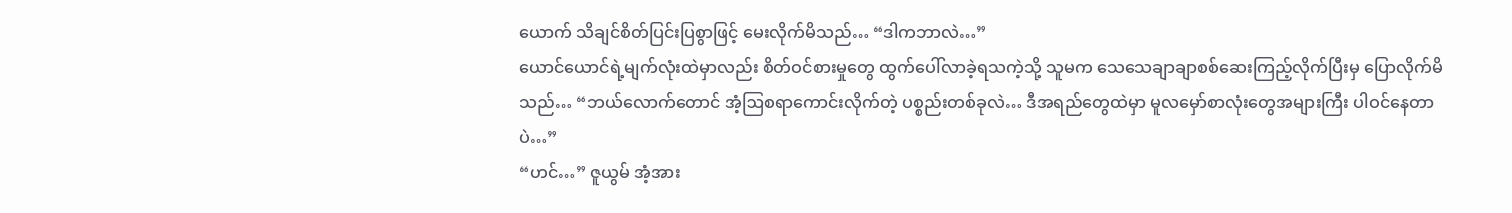ယောက် သိချင်စိတ်ပြင်းပြစွာဖြင့် မေးလိုက်မိသည်… “ဒါကဘာလဲ…”
ယောင်ယောင်ရဲ့မျက်လုံးထဲမှာလည်း စိတ်ဝင်စားမှုတွေ ထွက်ပေါ်လာခဲ့ရသကဲ့သို့ သူမက သေသေချာချာစစ်ဆေးကြည့်လိုက်ပြီးမှ ပြောလိုက်မိသည်… “ဘယ်လောက်တောင် အံ့ဩစရာကောင်းလိုက်တဲ့ ပစ္စည်းတစ်ခုလဲ… ဒီအရည်တွေထဲမှာ မူလမှော်စာလုံးတွေအများကြီး ပါဝင်နေတာပဲ…”
“ဟင်…” ဇူယွမ် အံ့အား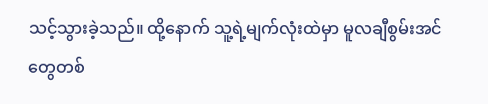သင့်သွားခဲ့သည်။ ထို့နောက် သူ့ရဲ့မျက်လုံးထဲမှာ မူလချီစွမ်းအင်တွေတစ်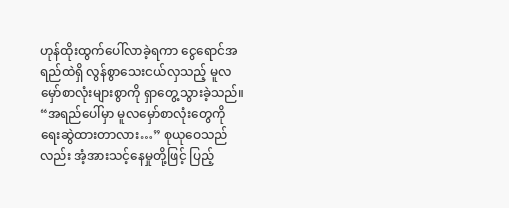ဟုန်ထိုးထွက်ပေါ်လာခဲ့ရကာ ငွေရောင်အရည်ထဲရှိ လွန်စွာသေးငယ်လှသည့် မူလမှော်စာလုံးများစွာကို ရှာတွေ့သွားခဲ့သည်။
“အရည်ပေါ်မှာ မူလမှော်စာလုံးတွေကို ရေးဆွဲထားတာလား…” စုယုဝေသည်လည်း အံ့အားသင့်နေမှုတို့ဖြင့် ပြည့်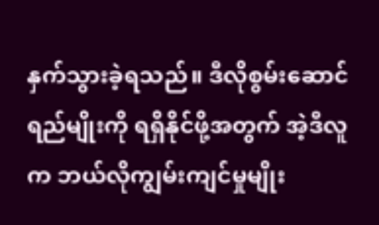နှက်သွားခဲ့ရသည်။ ဒီလိုစွမ်းဆောင်ရည်မျိုးကို ရရှိနိုင်ဖို့အတွက် အဲ့ဒီလူက ဘယ်လိုကျွမ်းကျင်မှုမျိုး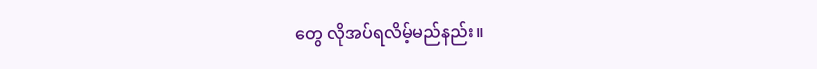တွေ လိုအပ်ရလိမ့်မည်နည်း။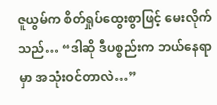ဇူယွမ်က စိတ်ရှုပ်ထွေးစွာဖြင့် မေးလိုက်သည်… “ဒါဆို ဒီပစ္စည်းက ဘယ်နေရာမှာ အသုံးဝင်တာလဲ…”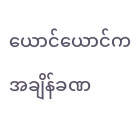ယောင်ယောင်က အချိန်ခဏ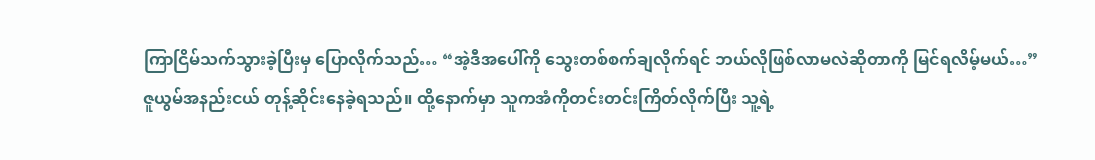ကြာငြိမ်သက်သွားခဲ့ပြီးမှ ပြောလိုက်သည်… “အဲ့ဒီအပေါ်ကို သွေးတစ်စက်ချလိုက်ရင် ဘယ်လိုဖြစ်လာမလဲဆိုတာကို မြင်ရလိမ့်မယ်…”
ဇူယွမ်အနည်းငယ် တုန့်ဆိုင်းနေခဲ့ရသည်။ ထို့နောက်မှာ သူကအံကိုတင်းတင်းကြိတ်လိုက်ပြီး သူ့ရဲ့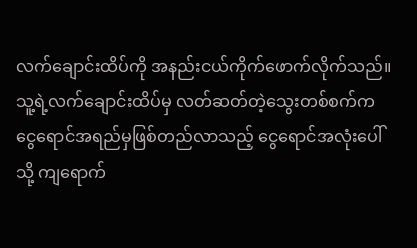လက်ချောင်းထိပ်ကို အနည်းငယ်ကိုက်ဖောက်လိုက်သည်။ သူ့ရဲ့လက်ချောင်းထိပ်မှ လတ်ဆတ်တဲ့သွေးတစ်စက်က ငွေရောင်အရည်မှဖြစ်တည်လာသည့် ငွေရောင်အလုံးပေါ်သို့ ကျရောက်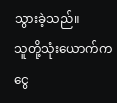သွားခဲ့သည်။
သူတို့သုံးယောက်က ငွေ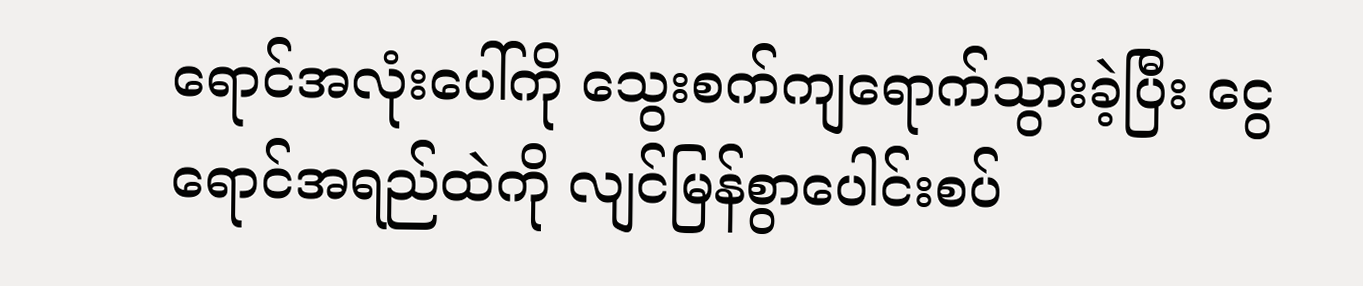ရောင်အလုံးပေါ်ကို သွေးစက်ကျရောက်သွားခဲ့ပြီး ငွေရောင်အရည်ထဲကို လျင်မြန်စွာပေါင်းစပ်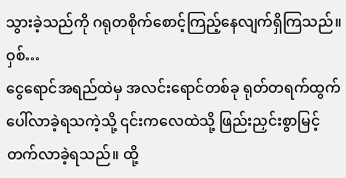သွားခဲ့သည်ကို ဂရုတစိုက်စောင့်ကြည့်နေလျက်ရှိကြသည်။
ဝှစ်…
ငွေရောင်အရည်ထဲမှ အလင်းရောင်တစ်ခု ရုတ်တရက်ထွက်ပေါ်လာခဲ့ရသကဲ့သို့ ၎င်းကလေထဲသို့ ဖြည်းညှင်းစွာမြင့်တက်လာခဲ့ရသည်။ ထို့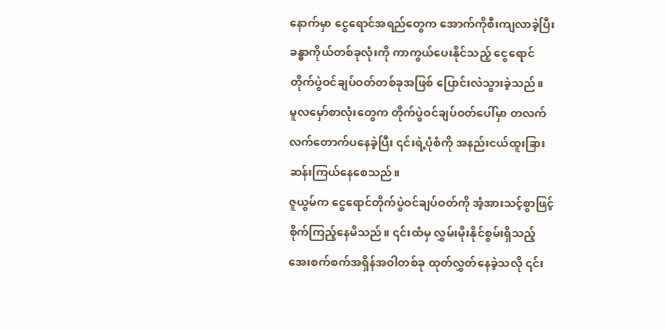နောက်မှာ ငွေရောင်အရည်တွေက အောက်ကိုစီးကျလာခဲ့ပြီး ခန္ဓာကိုယ်တစ်ခုလုံးကို ကာကွယ်ပေးနိုင်သည့် ငွေရောင်တိုက်ပွဲဝင်ချပ်ဝတ်တစ်ခုအဖြစ် ပြောင်းလဲသွားခဲ့သည်။
မူလမှော်စာလုံးတွေက တိုက်ပွဲဝင်ချပ်ဝတ်ပေါ်မှာ တလက်လက်တောက်ပနေခဲ့ပြီး ၎င်းရဲ့ပုံစံကို အနည်းငယ်ထူးခြားဆန်းကြယ်နေစေသည်။
ဇူယွမ်က ငွေရောင်တိုက်ပွဲဝင်ချပ်ဝတ်ကို အံ့အားသင့်စွာဖြင့် စိုက်ကြည့်နေမိသည်။ ၎င်းထံမှ လွှမ်းမိုးနိုင်စွမ်းရှိသည့် အေးစက်စက်အရှိန်အဝါတစ်ခု ထုတ်လွှတ်နေခဲ့သလို ၎င်း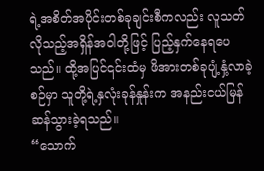ရဲ့အစိတ်အပိုင်းတစ်ခုချင်းစီကလည်း လူသတ်လိုသည့်အရှိန်အဝါတို့ဖြင့် ပြည့်နှက်နေရပေသည်။ ထို့အပြင်၎င်းထံမှ ဖိအားတစ်ခုပျံ့နှံ့လာခဲ့စဉ်မှာ သူတို့ရဲ့နှလုံးခုန်နှုန်းက အနည်းငယ်မြန်ဆန်သွားခဲ့ရသည်။
“သောက်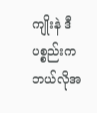ကျိုးနဲ ဒီပစ္စည်းက ဘယ်လိုအ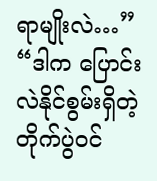ရာမျိုးလဲ…”
“ဒါက ပြောင်းလဲနိုင်စွမ်းရှိတဲ့ တိုက်ပွဲဝင်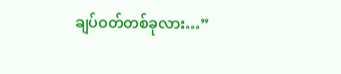ချပ်ဝတ်တစ်ခုလား…”